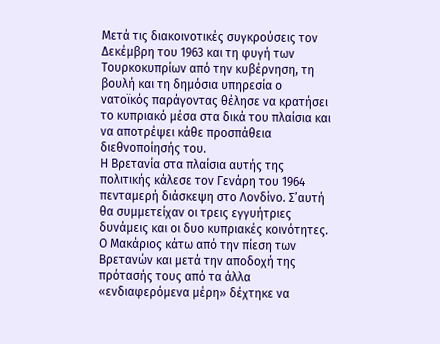Μετά τις διακοινοτικές συγκρούσεις τον Δεκέμβρη του 1963 και τη φυγή των Τουρκοκυπρίων από την κυβέρνηση, τη βουλή και τη δημόσια υπηρεσία ο νατοϊκός παράγοντας θέλησε να κρατήσει το κυπριακό μέσα στα δικά του πλαίσια και να αποτρέψει κάθε προσπάθεια διεθνοποίησής του.
Η Βρετανία στα πλαίσια αυτής της πολιτικής κάλεσε τον Γενάρη του 1964 πενταμερή διάσκεψη στο Λονδίνο. Σ’αυτή θα συμμετείχαν οι τρεις εγγυήτριες δυνάμεις και οι δυο κυπριακές κοινότητες.
Ο Μακάριος κάτω από την πίεση των Βρετανών και μετά την αποδοχή της πρότασής τους από τα άλλα «ενδιαφερόμενα μέρη» δέχτηκε να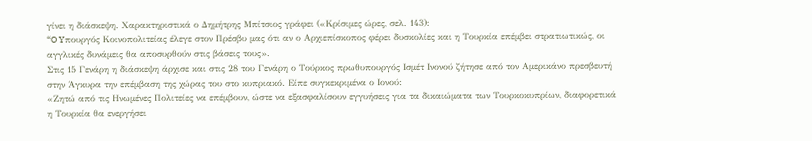γίνει η διάσκεψη. Χαρακτηριστικά ο Δημήτρης Μπίτσιος γράφει («Κρίσιμες ώρες, σελ. 143):
“O Yπουργός Κοινοπολιτείας έλεγε στον Πρέσβυ μας ότι αν ο Αρχιεπίσκοπος φέρει δυσκολίες και η Τουρκία επέμβει στρατιωτικώς, οι αγγλικές δυνάμεις θα αποσυρθούν στις βάσεις τους».
Στις 15 Γενάρη η διάσκεψη άρχισε και στις 28 του Γενάρη ο Τούρκος πρωθυπουργός Ισμέτ Ινονού ζήτησε από τον Αμερικάνο πρεσβευτή στην Άγκυρα την επέμβαση της χώρας του στο κυπριακό. Είπε συγκεκριμένα ο Ιονού:
«Ζητώ από τις Ηνωμένες Πολιτείες να επέμβουν, ώστε να εξασφαλίσουν εγγυήσεις για τα δικαιώματα των Τουρκοκυπρίων, διαφορετικά η Τουρκία θα ενεργήσει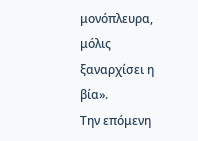μονόπλευρα, μόλις ξαναρχίσει η βία».
Την επόμενη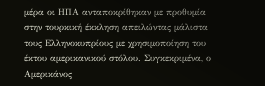μέρα οι ΗΠΑ ανταποκρίθηκαν με προθυμία στην τουρκική έκκληση απειλώντας μάλιστα τους Ελληνοκυπρίους με χρησιμοποίηση του έκτου αμερικανικού στόλου. Συγκεκριμένα, ο Αμερικάνος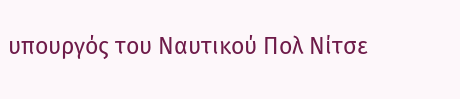υπουργός του Ναυτικού Πολ Νίτσε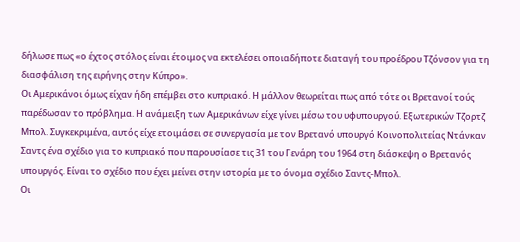δήλωσε πως «ο έχτος στόλος είναι έτοιμος να εκτελέσει οποιαδήποτε διαταγή του προέδρου Τζόνσον για τη διασφάλιση της ειρήνης στην Κύπρο».
Οι Αμερικάνοι όμως είχαν ήδη επέμβει στο κυπριακό. Η μάλλον θεωρείται πως από τότε οι Βρετανοί τούς παρέδωσαν το πρόβλημα. Η ανάμειξη των Αμερικάνων είχε γίνει μέσω του υφυπουργού. Εξωτερικών Τζορτζ Μπολ. Συγκεκριμένα, αυτός είχε ετοιμάσει σε συνεργασία με τον Βρετανό υπουργό Κοινοπολιτείας Ντάνκαν Σαντς ένα σχέδιο για το κυπριακό που παρουσίασε τις 31 του Γενάρη του 1964 στη διάσκεψη ο Βρετανός υπουργός. Είναι το σχέδιο που έχει μείνει στην ιστορία με το όνομα σχέδιο Σαντς-Μπολ.
Οι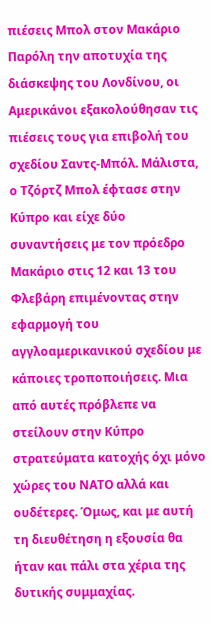πιέσεις Μπολ στον Μακάριο
Παρόλη την αποτυχία της διάσκεψης του Λονδίνου, οι Αμερικάνοι εξακολούθησαν τις πιέσεις τους για επιβολή του σχεδίου Σαντς-Μπόλ. Μάλιστα, ο Τζόρτζ Μπολ έφτασε στην Κύπρο και είχε δύο συναντήσεις με τον πρόεδρο Μακάριο στις 12 και 13 του Φλεβάρη επιμένοντας στην εφαρμογή του αγγλοαμερικανικού σχεδίου με κάποιες τροποποιήσεις. Μια από αυτές πρόβλεπε να στείλουν στην Κύπρο στρατεύματα κατοχής όχι μόνο χώρες του ΝΑΤΟ αλλά και ουδέτερες. Όμως, και με αυτή τη διευθέτηση η εξουσία θα ήταν και πάλι στα χέρια της δυτικής συμμαχίας.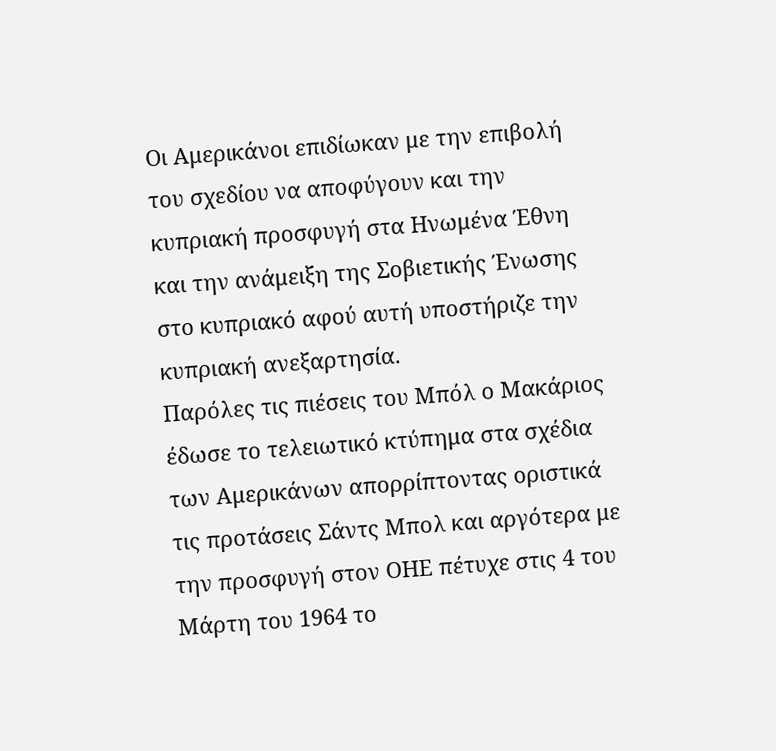Οι Αμερικάνοι επιδίωκαν με την επιβολή του σχεδίου να αποφύγουν και την κυπριακή προσφυγή στα Ηνωμένα Έθνη και την ανάμειξη της Σοβιετικής Ένωσης στο κυπριακό αφού αυτή υποστήριζε την κυπριακή ανεξαρτησία.
Παρόλες τις πιέσεις του Μπόλ ο Μακάριος έδωσε το τελειωτικό κτύπημα στα σχέδια των Αμερικάνων απορρίπτοντας οριστικά τις προτάσεις Σάντς Μπολ και αργότερα με την προσφυγή στον ΟΗΕ πέτυχε στις 4 του Μάρτη του 1964 το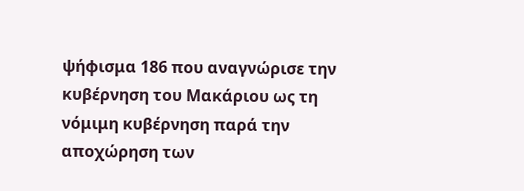ψήφισμα 186 που αναγνώρισε την κυβέρνηση του Μακάριου ως τη νόμιμη κυβέρνηση παρά την αποχώρηση των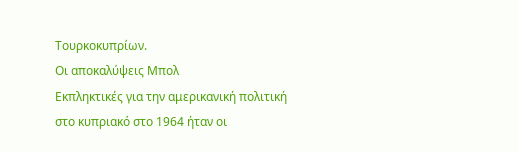Τουρκοκυπρίων.
Οι αποκαλύψεις Μπολ
Εκπληκτικές για την αμερικανική πολιτική στο κυπριακό στο 1964 ήταν οι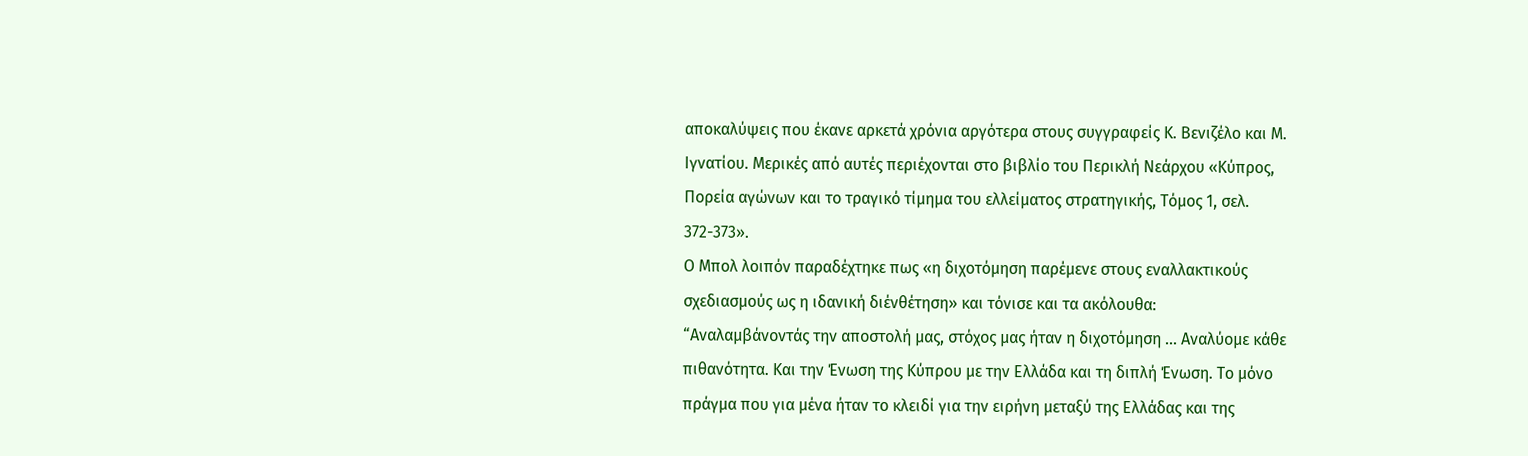αποκαλύψεις που έκανε αρκετά χρόνια αργότερα στους συγγραφείς Κ. Βενιζέλο και Μ. Ιγνατίου. Μερικές από αυτές περιέχονται στο βιβλίο του Περικλή Νεάρχου «Κύπρος, Πορεία αγώνων και το τραγικό τίμημα του ελλείματος στρατηγικής, Τόμος 1, σελ. 372-373».
Ο Μπολ λοιπόν παραδέχτηκε πως «η διχοτόμηση παρέμενε στους εναλλακτικούς σχεδιασμούς ως η ιδανική διένθέτηση» και τόνισε και τα ακόλουθα:
“Αναλαμβάνοντάς την αποστολή μας, στόχος μας ήταν η διχοτόμηση … Αναλύομε κάθε πιθανότητα. Και την Ένωση της Κύπρου με την Ελλάδα και τη διπλή Ένωση. Το μόνο πράγμα που για μένα ήταν το κλειδί για την ειρήνη μεταξύ της Ελλάδας και της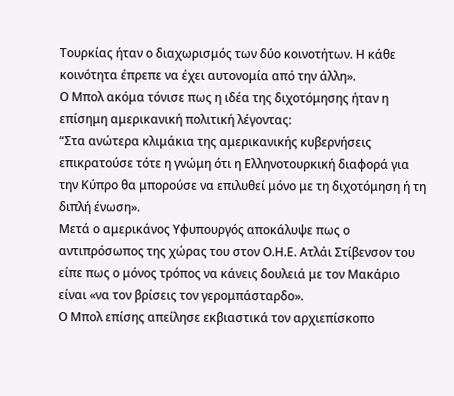Τουρκίας ήταν ο διαχωρισμός των δύο κοινοτήτων. Η κάθε κοινότητα έπρεπε να έχει αυτονομία από την άλλη».
Ο Μπολ ακόμα τόνισε πως η ιδέα της διχοτόμησης ήταν η επίσημη αμερικανική πολιτική λέγοντας:
“Στα ανώτερα κλιμάκια της αμερικανικής κυβερνήσεις επικρατούσε τότε η γνώμη ότι η Ελληνοτουρκική διαφορά για την Κύπρο θα μπορούσε να επιλυθεί μόνο με τη διχοτόμηση ή τη διπλή ένωση».
Μετά ο αμερικάνος Υφυπουργός αποκάλυψε πως ο αντιπρόσωπος της χώρας του στον Ο.Η.Ε. Ατλάι Στίβενσον του είπε πως ο μόνος τρόπος να κάνεις δουλειά με τον Μακάριο είναι «να τον βρίσεις τον γερομπάσταρδο».
Ο Μπολ επίσης απείλησε εκβιαστικά τον αρχιεπίσκοπο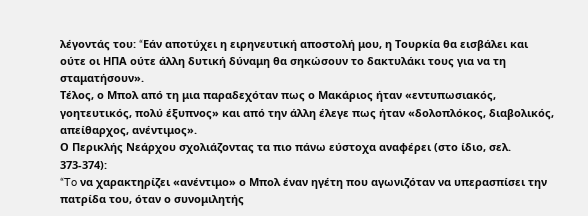λέγοντάς του: “Eάν αποτύχει η ειρηνευτική αποστολή μου, η Τουρκία θα εισβάλει και ούτε οι ΗΠΑ ούτε άλλη δυτική δύναμη θα σηκώσουν το δακτυλάκι τους για να τη σταματήσουν».
Τέλος, ο Μπολ από τη μια παραδεχόταν πως ο Μακάριος ήταν «εντυπωσιακός, γοητευτικός, πολύ έξυπνος» και από την άλλη έλεγε πως ήταν «δολοπλόκος, διαβολικός, απείθαρχος, ανέντιμος».
Ο Περικλής Νεάρχου σχολιάζοντας τα πιο πάνω εύστοχα αναφέρει (στο ίδιο, σελ. 373-374):
“To να χαρακτηρίζει «ανέντιμο» ο Μπολ έναν ηγέτη που αγωνιζόταν να υπερασπίσει την πατρίδα του, όταν ο συνομιλητής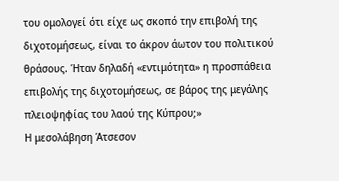του ομολογεί ότι είχε ως σκοπό την επιβολή της διχοτομήσεως, είναι το άκρον άωτον του πολιτικού θράσους. Ήταν δηλαδή «εντιμότητα» η προσπάθεια επιβολής της διχοτομήσεως, σε βάρος της μεγάλης πλειοψηφίας του λαού της Κύπρου;»
Η μεσολάβηση Άτσεσον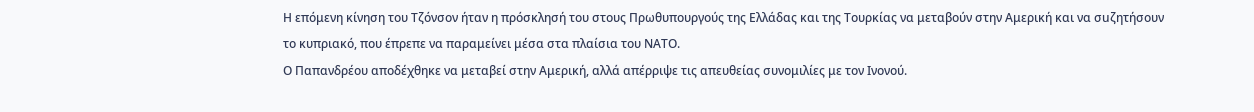Η επόμενη κίνηση του Τζόνσον ήταν η πρόσκλησή του στους Πρωθυπουργούς της Ελλάδας και της Τουρκίας να μεταβούν στην Αμερική και να σuζητήσουν το κυπριακό, που έπρεπε να παραμείνει μέσα στα πλαίσια του ΝΑΤΟ.
Ο Παπανδρέου αποδέχθηκε να μεταβεί στην Αμερική, αλλά απέρριψε τις απευθείας συνομιλίες με τον Ινονού.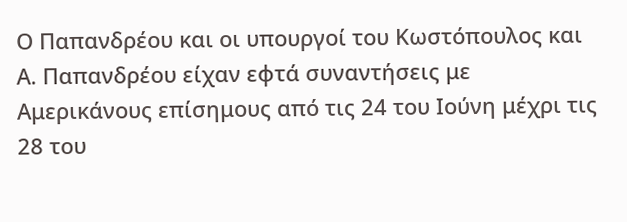Ο Παπανδρέου και οι υπουργοί του Κωστόπουλος και Α. Παπανδρέου είχαν εφτά συναντήσεις με Αμερικάνους επίσημους από τις 24 του Ιούνη μέχρι τις 28 του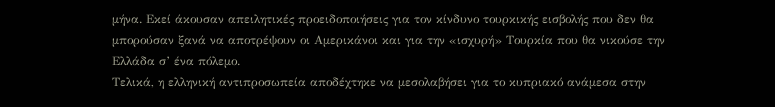μήνα. Εκεί άκουσαν απειλητικές προειδοποιήσεις για τον κίνδυνο τουρκικής εισβολής που δεν θα μπορούσαν ξανά να αποτρέψουν οι Αμερικάνοι και για την «ισχυρή» Τουρκία που θα νικούσε την Ελλάδα σ’ ένα πόλεμο.
Τελικά, η ελληνική αντιπροσωπεία αποδέχτηκε να μεσολαβήσει για το κυπριακό ανάμεσα στην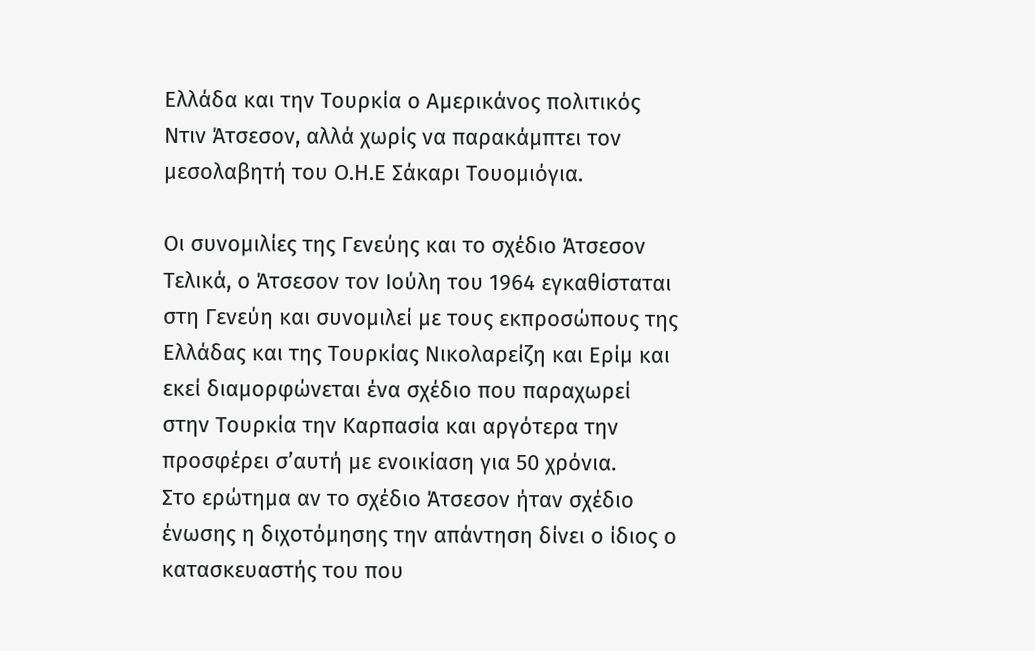Ελλάδα και την Τουρκία ο Αμερικάνος πολιτικός Ντιν Άτσεσον, αλλά χωρίς να παρακάμπτει τον μεσολαβητή του Ο.Η.Ε Σάκαρι Τουομιόγια.

Οι συνομιλίες της Γενεύης και το σχέδιο Άτσεσον
Τελικά, ο Άτσεσον τον Ιούλη του 1964 εγκαθίσταται στη Γενεύη και συνομιλεί με τους εκπροσώπους της Ελλάδας και της Τουρκίας Νικολαρείζη και Ερίμ και εκεί διαμορφώνεται ένα σχέδιο που παραχωρεί στην Τουρκία την Καρπασία και αργότερα την προσφέρει σ’αυτή με ενοικίαση για 50 χρόνια.
Στο ερώτημα αν το σχέδιο Άτσεσον ήταν σχέδιο ένωσης η διχοτόμησης την απάντηση δίνει ο ίδιος ο κατασκευαστής του που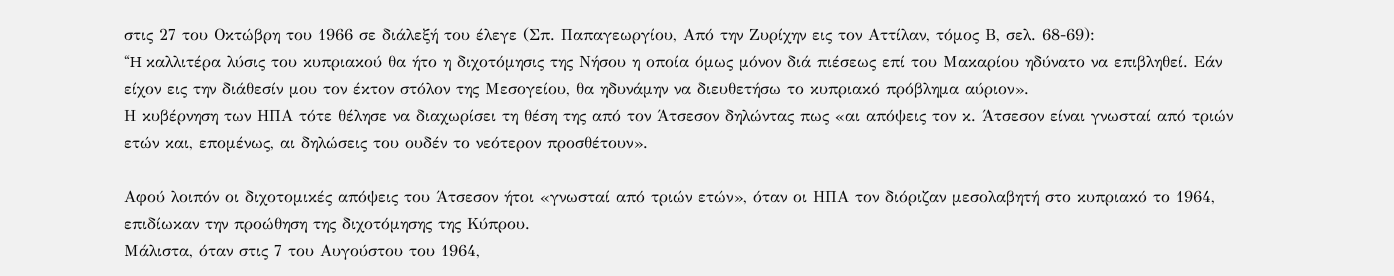στις 27 του Οκτώβρη του 1966 σε διάλεξή του έλεγε (Σπ. Παπαγεωργίου, Από την Ζυρίχην εις τον Αττίλαν, τόμος Β, σελ. 68-69):
“H καλλιτέρα λύσις του κυπριακού θα ήτο η διχοτόμησις της Νήσου η οποία όμως μόνον διά πιέσεως επί του Μακαρίου ηδύνατο να επιβληθεί. Εάν είχον εις την διάθεσίν μου τον έκτον στόλον της Μεσογείου, θα ηδυνάμην να διευθετήσω το κυπριακό πρόβλημα αύριον».
Η κυβέρνηση των ΗΠΑ τότε θέλησε να διαχωρίσει τη θέση της από τον Άτσεσον δηλώντας πως «αι απόψεις τον κ. Άτσεσον είναι γνωσταί από τριών ετών και, επομένως, αι δηλώσεις του ουδέν το νεότερον προσθέτουν».

Αφού λοιπόν οι διχοτομικές απόψεις του Άτσεσον ήτοι «γνωσταί από τριών ετών», όταν οι ΗΠΑ τον διόριζαν μεσολαβητή στο κυπριακό το 1964, επιδίωκαν την προώθηση της διχοτόμησης της Κύπρου.
Μάλιστα, όταν στις 7 του Αυγούστου του 1964,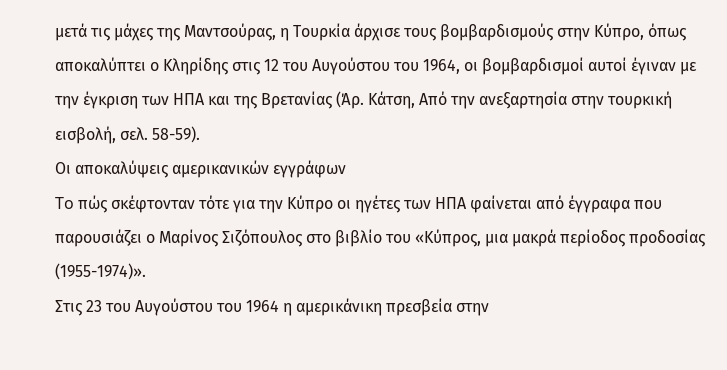μετά τις μάχες της Μαντσούρας, η Τουρκία άρχισε τους βομβαρδισμούς στην Κύπρο, όπως αποκαλύπτει ο Κληρίδης στις 12 του Αυγούστου του 1964, οι βομβαρδισμοί αυτοί έγιναν με την έγκριση των ΗΠΑ και της Βρετανίας (Άρ. Κάτση, Από την ανεξαρτησία στην τουρκική εισβολή, σελ. 58-59).
Οι αποκαλύψεις αμερικανικών εγγράφων
To πώς σκέφτονταν τότε για την Κύπρο οι ηγέτες των ΗΠΑ φαίνεται από έγγραφα που παρουσιάζει ο Μαρίνος Σιζόπουλος στο βιβλίο του «Κύπρος, μια μακρά περίοδος προδοσίας (1955-1974)».
Στις 23 του Αυγούστου του 1964 η αμερικάνικη πρεσβεία στην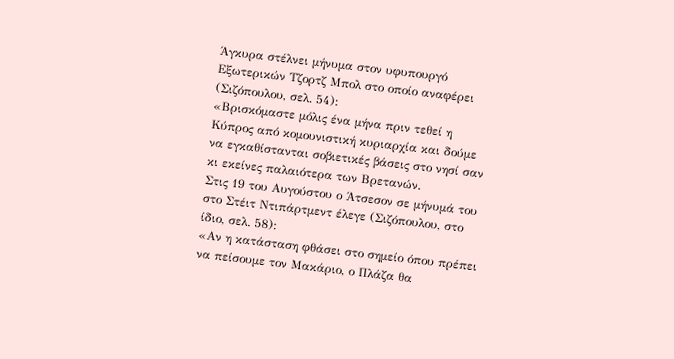Άγκυρα στέλνει μήνυμα στον υφυπουργό Εξωτερικών Τζορτζ Μπολ στο οποίο αναφέρει (Σιζόπουλου, σελ. 54):
«Βρισκόμαστε μόλις ένα μήνα πριν τεθεί η Κύπρος από κομουνιστική κυριαρχία και δούμε να εγκαθίστανται σοβιετικές βάσεις στο νησί σαν κι εκείνες παλαιότερα των Βρετανών.
Στις 19 του Αυγούστου ο Άτσεσον σε μήνυμά του στο Στέιτ Ντιπάρτμεντ έλεγε (Σιζόπουλου, στο ίδιο, σελ. 58):
«Αν η κατάσταση φθάσει στο σημείο όπου πρέπει να πείσουμε τον Μακάριο, ο Πλάζα θα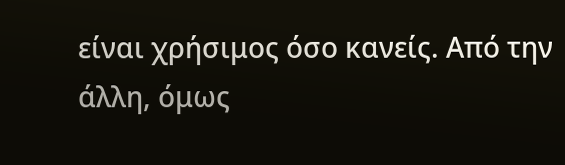είναι χρήσιμος όσο κανείς. Από την άλλη, όμως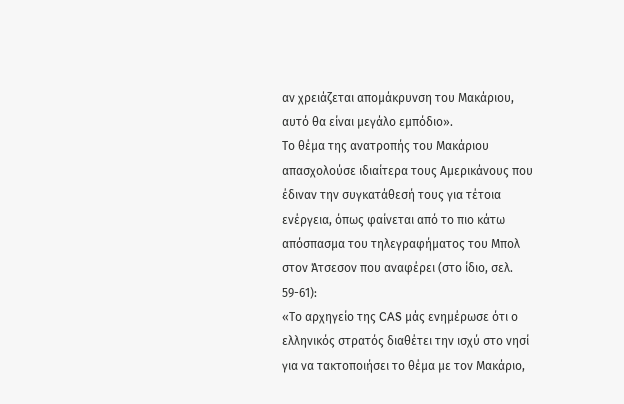αν χρειάζεται απομάκρυνση του Μακάριου, αυτό θα είναι μεγάλο εμπόδιο».
Το θέμα της ανατροπής του Μακάριου απασχολούσε ιδιαίτερα τους Αμερικάνους που έδιναν την συγκατάθεσή τους για τέτοια ενέργεια, όπως φαίνεται από το πιο κάτω απόσπασμα του τηλεγραφήματος του Μπολ στον Άτσεσον που αναφέρει (στο ίδιο, σελ. 59-61):
«Το αρχηγείο της CAS μάς ενημέρωσε ότι ο ελληνικός στρατός διαθέτει την ισχύ στο νησί για να τακτοποιήσει το θέμα με τον Μακάριο,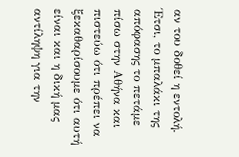αν του δοθεί η εντολή. Έτσι, το μπαλάκι της απόφασης το πετάμε πίσω στην Αθήνα και πιστεύω ότι πρέπει να ξεκαθαρίσουμε ότι αυτή είναι και η δική μας αντίληψη για την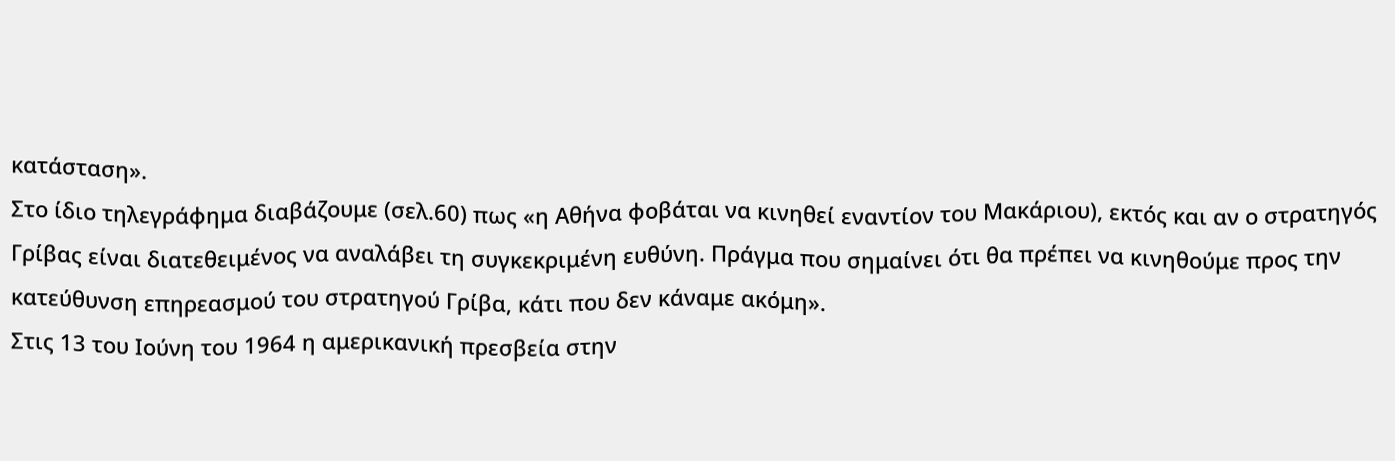κατάσταση».
Στο ίδιο τηλεγράφημα διαβάζουμε (σελ.60) πως «η Αθήνα φοβάται να κινηθεί εναντίον του Μακάριου), εκτός και αν ο στρατηγός Γρίβας είναι διατεθειμένος να αναλάβει τη συγκεκριμένη ευθύνη. Πράγμα που σημαίνει ότι θα πρέπει να κινηθούμε προς την κατεύθυνση επηρεασμού του στρατηγού Γρίβα, κάτι που δεν κάναμε ακόμη».
Στις 13 του Ιούνη του 1964 η αμερικανική πρεσβεία στην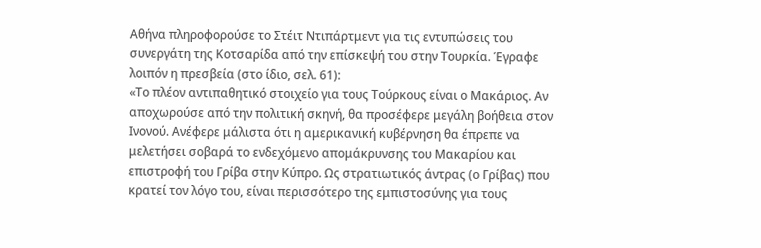Αθήνα πληροφορούσε το Στέιτ Ντιπάρτμεντ για τις εντυπώσεις του συνεργάτη της Κοτσαρίδα από την επίσκεψή του στην Τουρκία. Έγραφε λοιπόν η πρεσβεία (στο ίδιο, σελ. 61):
«Το πλέον αντιπαθητικό στοιχείο για τους Τούρκους είναι ο Μακάριος. Αν αποχωρούσε από την πολιτική σκηνή, θα προσέφερε μεγάλη βοήθεια στον Ινονού. Ανέφερε μάλιστα ότι η αμερικανική κυβέρνηση θα έπρεπε να μελετήσει σοβαρά το ενδεχόμενο απομάκρυνσης του Μακαρίου και επιστροφή του Γρίβα στην Κύπρο. Ως στρατιωτικός άντρας (ο Γρίβας) που κρατεί τον λόγο του, είναι περισσότερο της εμπιστοσύνης για τους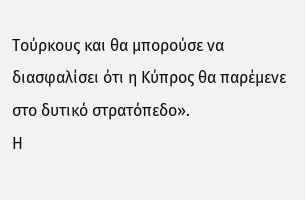Τούρκους και θα μπορούσε να διασφαλίσει ότι η Κύπρος θα παρέμενε στο δυτικό στρατόπεδο».
Η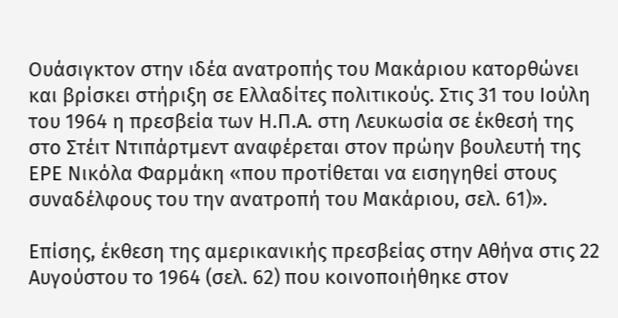Ουάσιγκτον στην ιδέα ανατροπής του Μακάριου κατορθώνει και βρίσκει στήριξη σε Ελλαδίτες πολιτικούς. Στις 31 του Ιούλη του 1964 η πρεσβεία των Η.Π.Α. στη Λευκωσία σε έκθεσή της στο Στέιτ Ντιπάρτμεντ αναφέρεται στον πρώην βουλευτή της ΕΡΕ Νικόλα Φαρμάκη «που προτίθεται να εισηγηθεί στους συναδέλφους του την ανατροπή του Μακάριου, σελ. 61)».

Επίσης, έκθεση της αμερικανικής πρεσβείας στην Αθήνα στις 22 Αυγούστου το 1964 (σελ. 62) που κοινοποιήθηκε στον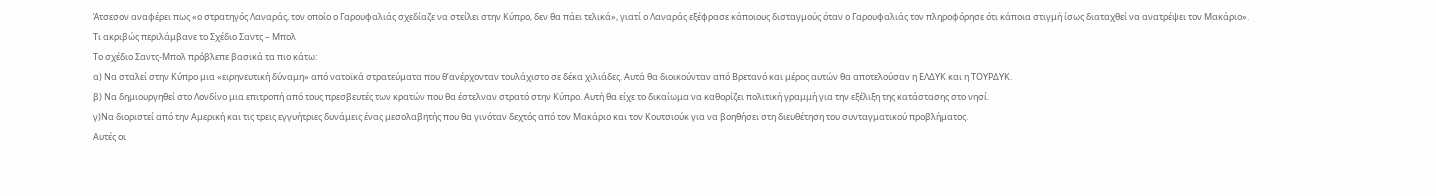Άτσεσον αναφέρει πως «ο στρατηγός Λαναράς, τον οποίο ο Γαρουφαλιάς σχεδίαζε να στείλει στην Κύπρο, δεν θα πάει τελικά», γιατί ο Λαναράς εξέφρασε κάποιους δισταγμούς όταν ο Γαρουφαλιάς τον πληροφόρησε ότι κάποια στιγμή ίσως διαταχθεί να ανατρέψει τον Μακάριο».
Τι ακριβώς περιλάμβανε το Σχέδιο Σαντς – Μπολ
Το σχέδιο Σαντς-Μπολ πρόβλεπε βασικά τα πιο κάτω:
α) Να σταλεί στην Κύπρο μια «ειρηνευτική δύναμη» από νατοϊκά στρατεύματα που θ’ανέρχονταν τουλάχιστο σε δέκα χιλιάδες. Αυτά θα διοικούνταν από Βρετανό και μέρος αυτών θα αποτελούσαν η ΕΛΔΥΚ και η ΤΟΥΡΔΥΚ.
β) Να δημιουργηθεί στο Λονδίνο μια επιτροπή από τους πρεσβευτές των κρατών που θα έστελναν στρατό στην Κύπρο. Αυτή θα είχε το δικαίωμα να καθορίζει πολιτική γραμμή για την εξέλιξη της κατάστασης στο νησί.
γ)Να διοριστεί από την Αμερική και τις τρεις εγγυήτριες δυνάμεις ένας μεσολαβητής που θα γινόταν δεχτός από τον Μακάριο και τον Κουτσιούκ για να βοηθήσει στη διευθέτηση του συνταγματικού προβλήματος.
Αυτές οι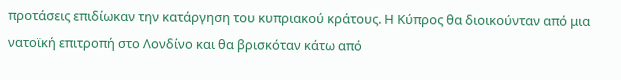προτάσεις επιδίωκαν την κατάργηση του κυπριακού κράτους. Η Κύπρος θα διοικούνταν από μια νατοϊκή επιτροπή στο Λονδίνο και θα βρισκόταν κάτω από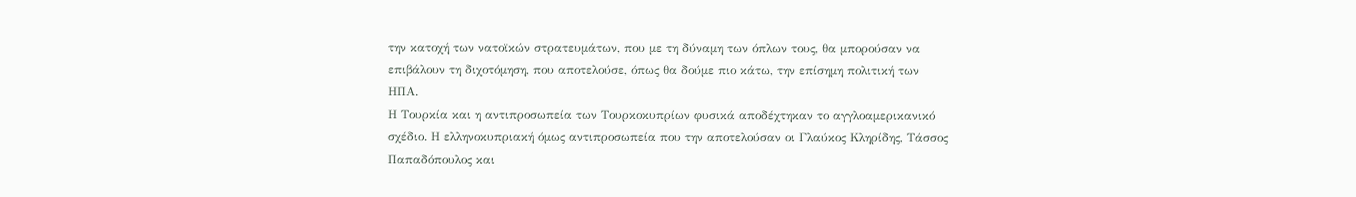την κατοχή των νατοϊκών στρατευμάτων, που με τη δύναμη των όπλων τους, θα μπορούσαν να επιβάλουν τη διχοτόμηση, που αποτελούσε, όπως θα δούμε πιο κάτω, την επίσημη πολιτική των ΗΠΑ.
Η Τουρκία και η αντιπροσωπεία των Τουρκοκυπρίων φυσικά αποδέχτηκαν το αγγλοαμερικανικό σχέδιο. Η ελληνοκυπριακή όμως αντιπροσωπεία που την αποτελούσαν οι Γλαύκος Κληρίδης, Τάσσος Παπαδόπουλος και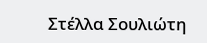Στέλλα Σουλιώτη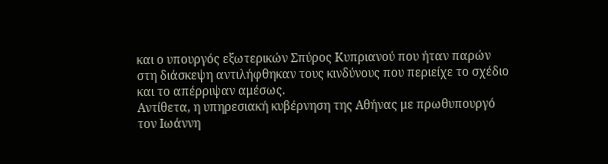και ο υπουργός εξωτερικών Σπύρος Κυπριανού που ήταν παρών στη διάσκεψη αντιλήφθηκαν τους κινδύνους που περιείχε το σχέδιο και το απέρριψαν αμέσως.
Αντίθετα, η υπηρεσιακή κυβέρνηση της Αθήνας με πρωθυπουργό τον Ιωάννη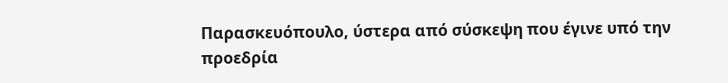Παρασκευόπουλο, ύστερα από σύσκεψη που έγινε υπό την προεδρία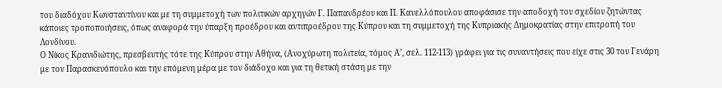του διαδόχου Κωνσταντίνου και με τη συμμετοχή των πολιτικών αρχηγών Γ. Παπανδρέου και Π. Κανελλόπουλου αποφάσισε την αποδοχή του σχεδίου ζητώντας κάποιες τροποποιήσεις, όπως αναφορά την ύπαρξη προέδρου και αντιπροέδρου της Κύπρου και τη συμμετοχή της Κυπριακής Δημοκρατίας στην επιτροπή του Λονδίνου.
Ο Νίκος Κρανιδιώτης, πρεσβευτής τότε της Κύπρου στην Αθήνα, (Ανοχύρωτη πολιτεία, τόμος Α’, σελ. 112-113) γράφει για τις συναντήσεις που είχε στις 30 του Γενάρη με τον Παρασκευόπουλο και την επόμενη μέρα με τον διάδοχο και για τη θετική στάση με την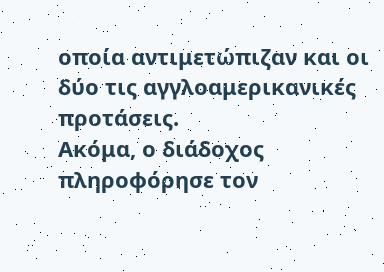οποία αντιμετώπιζαν και οι δύο τις αγγλοαμερικανικές προτάσεις.
Ακόμα, ο διάδοχος πληροφόρησε τον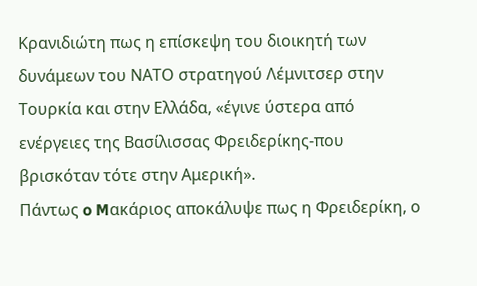Κρανιδιώτη πως η επίσκεψη του διοικητή των δυνάμεων του ΝΑΤΟ στρατηγού Λέμνιτσερ στην Τουρκία και στην Ελλάδα, «έγινε ύστερα από ενέργειες της Βασίλισσας Φρειδερίκης-που βρισκόταν τότε στην Αμερική».
Πάντως o Mακάριος αποκάλυψε πως η Φρειδερίκη, ο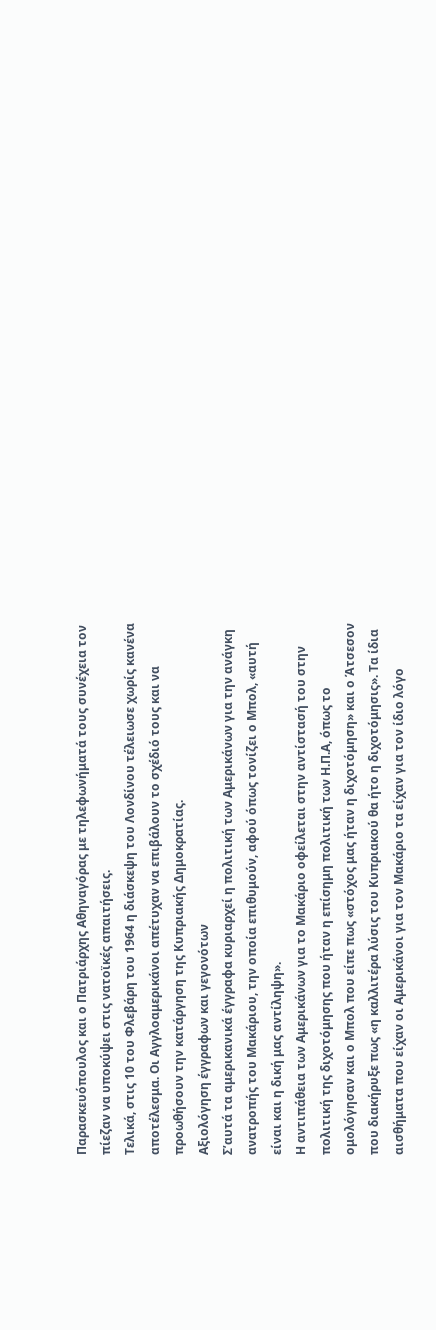Παρασκευόπουλος και ο Πατριάρχης Αθηναγόρας με τηλεφωνήματά τους συνέχεια τον πίεζαν να υποκύψει στις νατοϊκές απαιτήσεις.
Τελικά, στις 10 του Φλεβάρη του 1964 η διάσκεψη του Λονδίνου τέλειωσε χωρίς κανένα αποτέλεσμα. Οι Αγγλοαμερικάνοι απέτυχαν να επιβάλουν το σχέδιό τους και να προωθήσουν την κατάργηση της Κυπριακής Δημοκρατίας.
Αξιολόγηση έγγραφων και γεγονότων
Σ’αυτά τα αμερικανικά έγγραφα κυριαρχεί η πολιτική των Αμερικάνων για την ανάγκη ανατροπής του Μακάριου, την οποία επιθυμούν, αφού όπως τονίζει ο Μπολ, «αυτή είναι και η δική μας αντίληψη».
Η αντιπάθεια των Αμερικάνων για το Μακάριο οφείλεται στην αντίστασή του στην πολιτική της διχοτόμησης που ήταν η επίσημη πολιτική των Η.Π.Α, όπως το ομολόγησαν και ο Μπολ που είπε πως «στόχος μας ήταν η διχοτόμηση» και ο Άτσεσον που διακήρυξε πως «η καλλιτέρα λύσις του Κυπριακού θα ήτο η διχοτόμησις». Τα ίδια αισθήματα που είχαν οι Αμερικάνοι για τον Μακάριο τα είχαν για τον ίδιο λόγο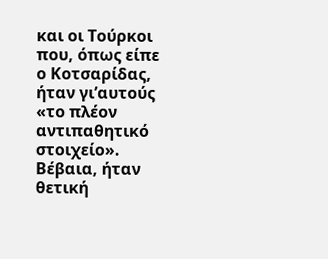και οι Τούρκοι που, όπως είπε ο Κοτσαρίδας, ήταν γι’αυτούς «το πλέον αντιπαθητικό στοιχείο».
Βέβαια, ήταν θετική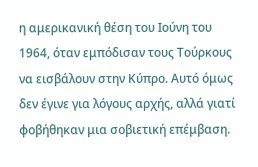η αμερικανική θέση του Ιούνη του 1964, όταν εμπόδισαν τους Τούρκους να εισβάλουν στην Κύπρο. Αυτό όμως δεν έγινε για λόγους αρχής, αλλά γιατί φοβήθηκαν μια σοβιετική επέμβαση.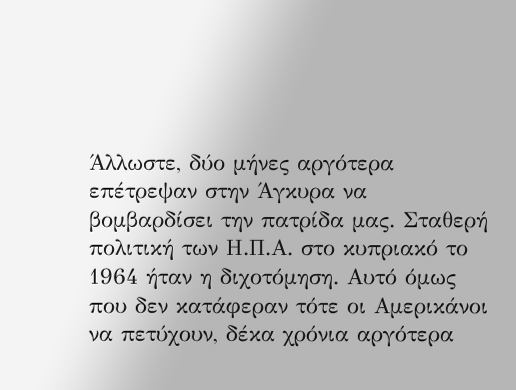Άλλωστε, δύο μήνες αργότερα επέτρεψαν στην Άγκυρα να βομβαρδίσει την πατρίδα μας. Σταθερή πολιτική των Η.Π.Α. στο κυπριακό το 1964 ήταν η διχοτόμηση. Αυτό όμως που δεν κατάφεραν τότε οι Αμερικάνοι να πετύχουν, δέκα χρόνια αργότερα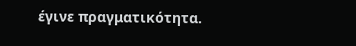έγινε πραγματικότητα.